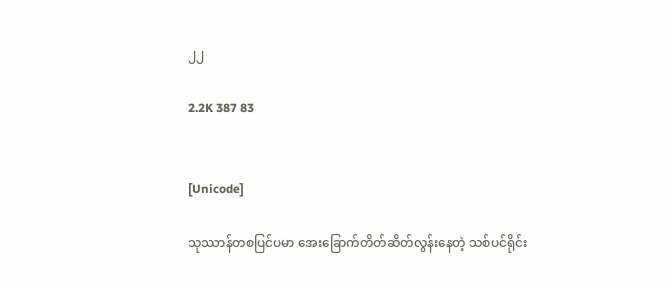၂၂

2.2K 387 83


[Unicode]

သုဿာန်တစပြင်ပမာ အေးခြောက်တိတ်ဆိတ်‌လွန်းနေတဲ့ သစ်ပင်ရိုင်း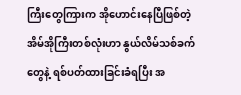ကြီးတွေကြားက အိုဟောင်းနေပြီဖြစ်တဲ့ အိမ်အိုကြီးတစ်လုံးဟာ ‌‌နွယ်လိမ်သစ်ခက်တွေနဲ့ ရစ်ပတ်ထားခြင်းခံရပြီး အ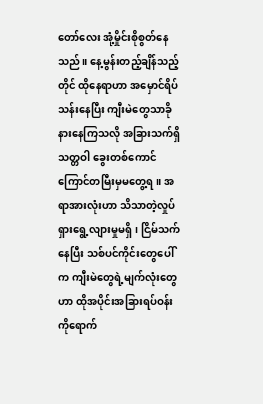တော်လေး အုံ့မှိုင်းစိုစွတ်နေသည်။ နေ့မွန်းတည့်ချိန်သည့်တိုင် ထိုနေရာဟာ အမှောင်ရိပ်သန်းနေပြီး ကျီးမဲတွေသာခိုနားနေကြသလို အခြားသက်ရှိသတ္တဝါ ခွေးတစ်ကောင် ကြောင်တမြီးမှမတွေ့ရ။ အရာအားလုံးဟာ သိသာတဲ့လှုပ်ရှားရွေ့လျားမှုမရှိ၊ ငြိမ်သက်နေပြီး သစ်ပင်ကိုင်း‌တွေပေါ်က ကျီးမဲတွေရဲ့မျက်လုံးတွေ
ဟာ ထိုအပိုင်းအခြားရပ်ဝန်းကိုရောက်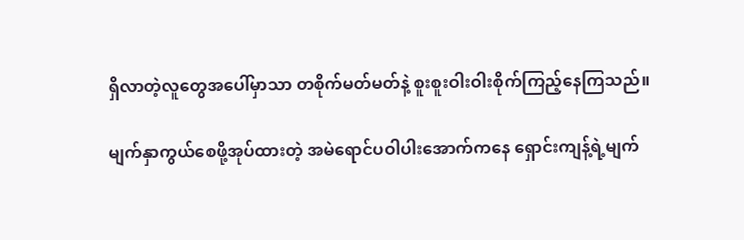ရှိလာတဲ့လူတွေအပေါ်မှာသာ တစိုက်မတ်မတ်နဲ့ စူးစူးဝါးဝါးစိုက်ကြည့်နေကြသည်။

မျက်နှာကွယ်စေဖို့အုပ်ထားတဲ့ အမဲရောင်ပဝါပါးအောက်ကနေ ရှောင်းကျန့်ရဲ့မျက်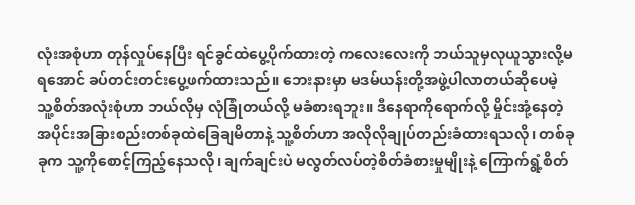လုံးအစုံဟာ တုန်လှုပ်နေပြီး ရင်ခွင်ထဲပွေ့ပိုက်ထားတဲ့ ကလေးလေးကို ဘယ်သူမှလုယူသွားလို့မရအောင် ခပ်တင်းတင်းပွေ့ဖက်ထားသည်။ ဘေးနားမှာ မဒမ်ယန်းတို့အဖွဲ့ပါလာတယ်ဆိုပေမဲ့ သူ့စိတ်အလုံးစုံဟာ ဘယ်လိုမှ လုံခြုံတယ်လို့ မခံစားရဘူး။ ဒီနေရာကို‌ရောက်လို့ မှိုင်းအုံ့နေတဲ့အပိုင်းအခြားစည်းတစ်ခုထဲခြေချမိတာနဲ့ သူ့စိတ်ဟာ အလိုလိုချုပ်တည်းခံထားရသလို၊ တစ်ခုခုက သူ့ကိုစောင့်ကြည့်နေသလို၊ ချက်ချင်းပဲ မလွတ်လပ်တဲ့စိတ်ခံစားမှုမျိုးနဲ့ ကြောက်ရွံ့စိတ်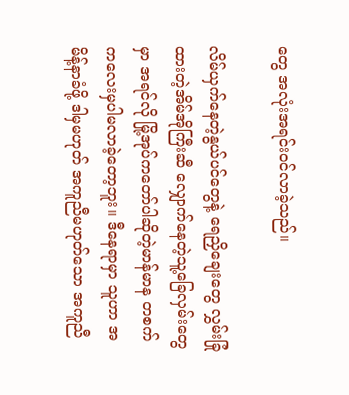တွေ အလုံးအရင်းဝင်လာခဲ့သည်။

လိမ်ယှက်နေတဲ့နွယ်ပင်တွေနဲ့ ရေညှိချေးတွေ လွှမ်းခြုံထားတဲ့အိမ်အိုကြီးဆီ လျှောက်နေတဲ့သူ့ခြေလှမ်းတွေမှာ အရင်လို မြို့အုပ်ကတော်ပါဆိုတဲ့မာန်မာန တစက်ကလေးမှပါမလာခဲ့တော့ဘူး။ ဒီနေရာမှာ သူဟာ အမိန့်နာခံဖို့ ဒါမှမဟုတ် အကူညီမဟုတ်သော အကူညီ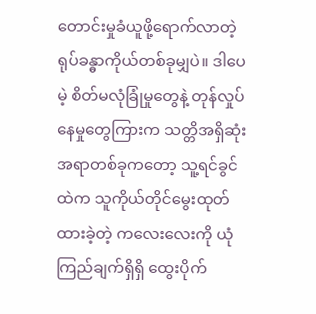တောင်းမှုခံယူဖို့ရောက်လာတဲ့ ရုပ်ခန္ဓာကိုယ်တစ်ခုမျှပဲ။ ဒါပေမဲ့ စိတ်မလုံခြုံမှုတွေနဲ့ တုန်လှုပ်နေမှုတွေကြားက သတ္တိအရှိဆုံးအရာတစ်ခုကတော့ သူ့ရင်ခွင်ထဲက သူကိုယ်တိုင်‌မွေးထုတ်ထားခဲ့တဲ့ ကလေးလေးကို ယုံကြည်ချက်ရှိရှိ ထွေးပိုက်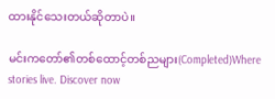ထားနိုင်သေးတယ်ဆိုတာပဲ။

မင်းကတော်၏တစ်ထောင့်တစ်ညများ(Completed)Where stories live. Discover now